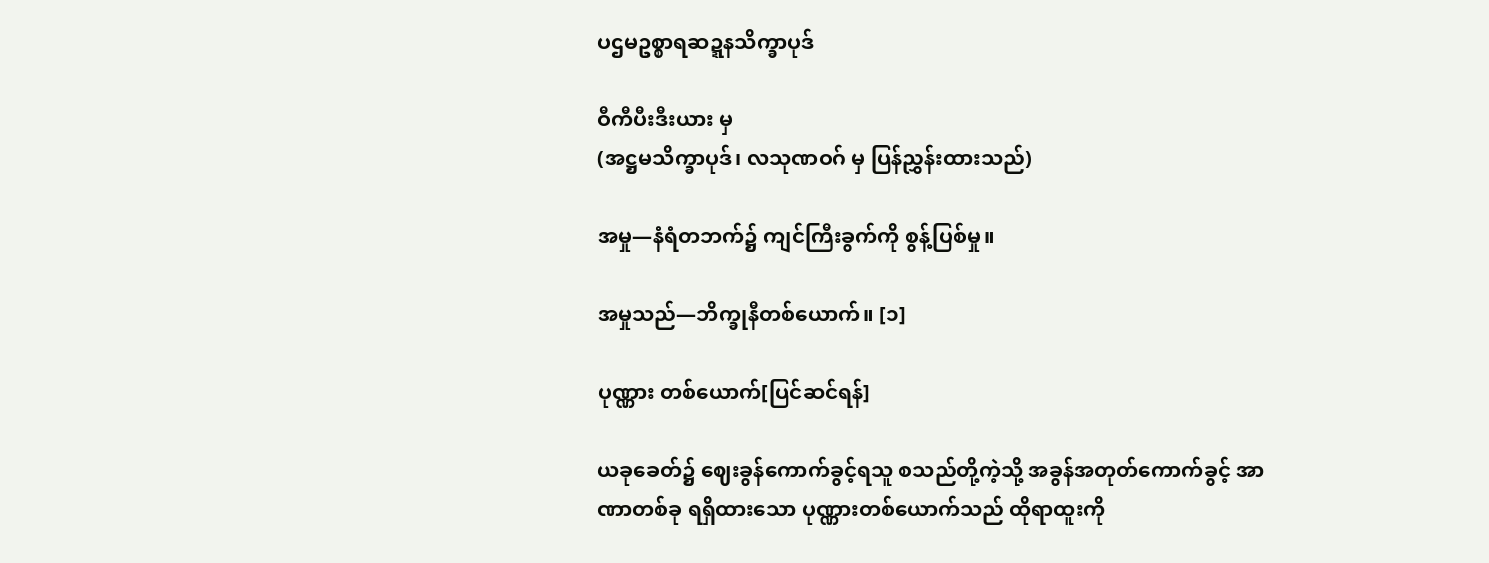ပဌမဥစ္စာရဆဍ္ဍနသိက္ခာပုဒ်

ဝီကီပီးဒီးယား မှ
(အဋ္ဌမသိက္ခာပုဒ်၊ လသုဏဝဂ် မှ ပြန်ညွှန်းထားသည်)

အမှု—နံရံတဘက်၌ ကျင်ကြီးခွက်ကို စွန့်ပြစ်မှု။

အမှုသည်—ဘိက္ခုနီတစ်ယောက်။ [၁]

ပုဏ္ဏား တစ်ယောက်[ပြင်ဆင်ရန်]

ယခုခေတ်၌ ဈေးခွန်ကောက်ခွင့်ရသူ စသည်တို့ကဲ့သို့ အခွန်အတုတ်ကောက်ခွင့် အာဏာတစ်ခု ရရှိထားသော ပုဏ္ဏားတစ်ယောက်သည် ထိုရာထူးကို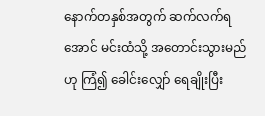နောက်တနှစ်အတွက် ဆက်လက်ရအောင် မင်းထံသို့ အတောင်းသွားမည်ဟု ကြံ၍ ခေါင်းလျှော် ရေချိုးပြီး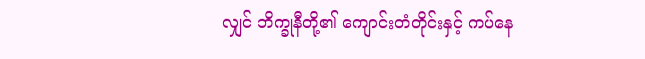လျှင် ဘိက္ခုနီတို့၏ ကျောင်းတံတိုင်းနှင့် ကပ်နေ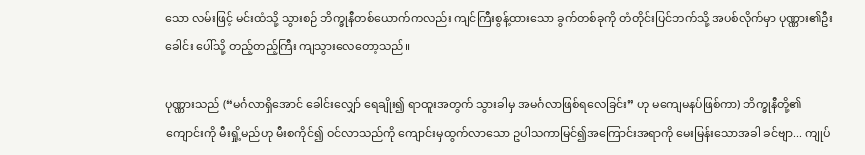သော လမ်းဖြင့် မင်းထံသို့ သွားစဉ် ဘိက္ခုနီတစ်ယောက်ကလည်း ကျင်ကြီးစွန့်ထားသော ခွက်တစ်ခုကို တံတိုင်းပြင်ဘက်သို့ အပစ်လိုက်မှာ ပုဏ္ဏား၏ဦးခေါင်း ပေါ်သို့ တည့်တည့်ကြီး ကျသွားလေတော့သည်။

ပုဏ္ဏားသည် (“မင်္ဂလာရှိအောင် ခေါင်းလျှော် ရေချိုး၍ ရာထူးအတွက် သွားခါမှ အမင်္ဂလာဖြစ်ရလေခြင်း” ဟု မကျေမနပ်ဖြစ်ကာ) ဘိက္ခုနီတို့၏ ကျောင်းကို မီးရှို့မည်ဟု မီးစကိုင်၍ ဝင်လာသည်ကို ကျောင်းမှထွက်လာသော ဥပါသကာမြင်၍အကြောင်းအရာကို မေးမြန်းသောအခါ ခင်ဗျာ... ကျုပ်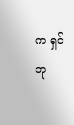က ရှင်ဘု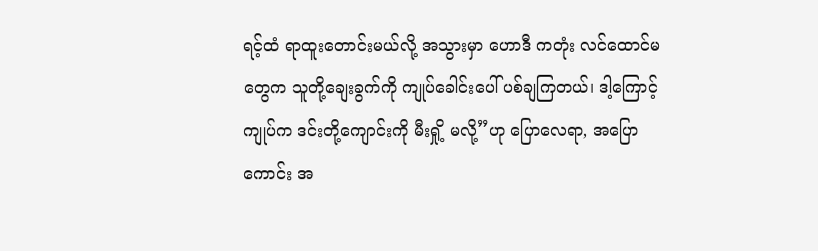ရင့်ထံ ရာထူးတောင်းမယ်လို့ အသွားမှာ ဟောဒီ ကတုံး လင်ထောင်မတွေက သူတို့ချေးခွက်ကို ကျုပ်ခေါင်းပေါ် ပစ်ချကြတယ်၊ ဒါ့ကြောင့် ကျုပ်က ဒင်းတို့ကျောင်းကို မီးရှို့ မလို့”ဟု ပြောလေရာ, အပြောကောင်း အ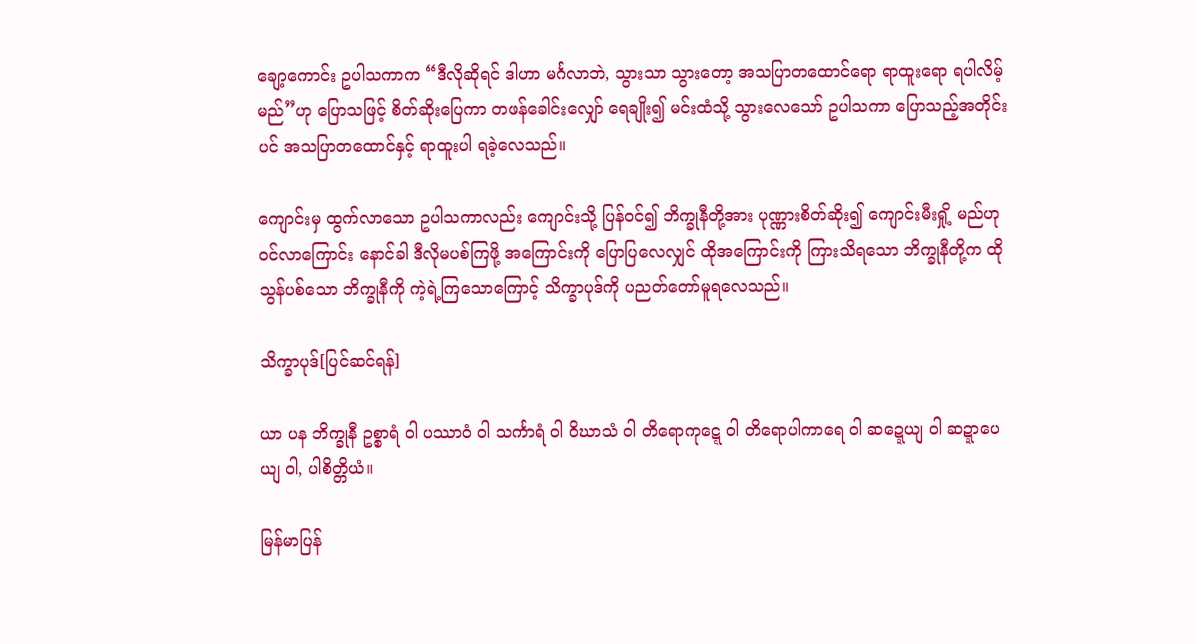ချော့ကောင်း ဥပါသကာက “ဒီလိုဆိုရင် ဒါဟာ မင်္ဂလာဘဲ, သွားသာ သွားတော့ အသပြာတထောင်ရော ရာထူးရော ရပါလိမ့်မည်”ဟု ပြောသဖြင့် စိတ်ဆိုးပြေကာ တဖန်ခေါင်းလျှော် ရေချိုး၍ မင်းထံသို့ သွားလေသော် ဥပါသကာ ပြောသည့်အတိုင်းပင် အသပြာတထောင်နှင့် ရာထူးပါ ရခဲ့လေသည်။

ကျောင်းမှ ထွက်လာသော ဥပါသကာလည်း ကျောင်းသို့ ပြန်ဝင်၍ ဘိက္ခုနီတို့အား ပုဏ္ဏားစိတ်ဆိုး၍ ကျောင်းမီးရှို့ မည်ဟု ဝင်လာကြောင်း နောင်ခါ ဒီလိုမပစ်ကြဖို့ အကြောင်းကို ပြောပြလေလျှင် ထိုအကြောင်းကို ကြားသိရသော ဘိက္ခုနီတို့က ထိုသွန်ပစ်သော ဘိက္ခုနီကို ကဲ့ရဲ့ကြသောကြောင့် သိက္ခာပုဒ်ကို ပညတ်တော်မူရလေသည်။

သိက္ခာပုဒ်[ပြင်ဆင်ရန်]

ယာ ပန ဘိက္ခုနီ ဥစ္စာရံ ဝါ ပဿာဝံ ဝါ သင်္ကာရံ ဝါ ဝိဃာသံ ဝါ တိရောကုဋ္ဋေ ဝါ တိရောပါကာရေ ဝါ ဆဍ္ဍေယျ ဝါ ဆဍ္ဍာပေယျ ဝါ, ပါစိတ္တိယံ။

မြန်မာပြန်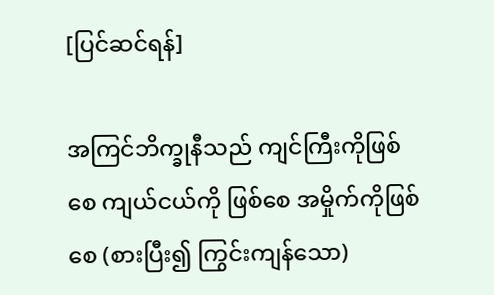[ပြင်ဆင်ရန်]

အကြင်ဘိက္ခုနီသည် ကျင်ကြီးကိုဖြစ်စေ ကျယ်ငယ်ကို ဖြစ်စေ အမှိုက်ကိုဖြစ်စေ (စားပြီး၍ ကြွင်းကျန်သော)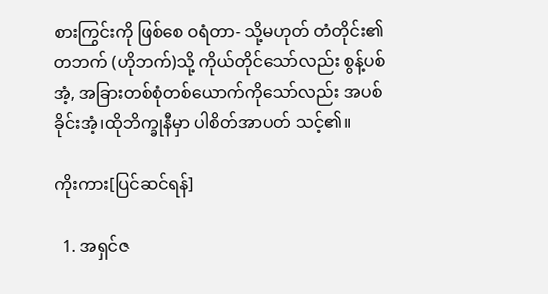စားကြွင်းကို ဖြစ်စေ ဝရံတာ- သို့မဟုတ် တံတိုင်း၏တဘက် (ဟိုဘက်)သို့ ကိုယ်တိုင်သော်လည်း စွန့်ပစ်အံ့, အခြားတစ်စုံတစ်ယောက်ကိုသော်လည်း အပစ်ခိုင်းအံ့၊ထိုဘိက္ခုနီမှာ ပါစိတ်အာပတ် သင့်၏။

ကိုးကား[ပြင်ဆင်ရန်]

  1. အရှင်ဇ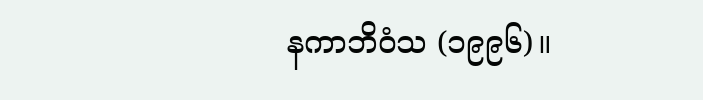နကာဘိဝံသ (၁၉၉၆)။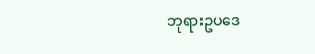ဘုရားဥပဒေ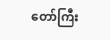တော်ကြီး